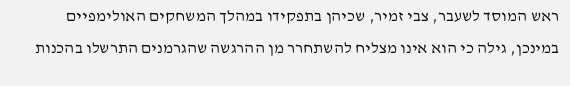ראש המוסד לשעבר, צבי זמיר, שכיהן בתפקידו במהלך המשחקים האולימפיים במינכן, גילה כי הוא אינו מצליח להשתחרר מן ההרגשה שהגרמנים התרשלו בהכנות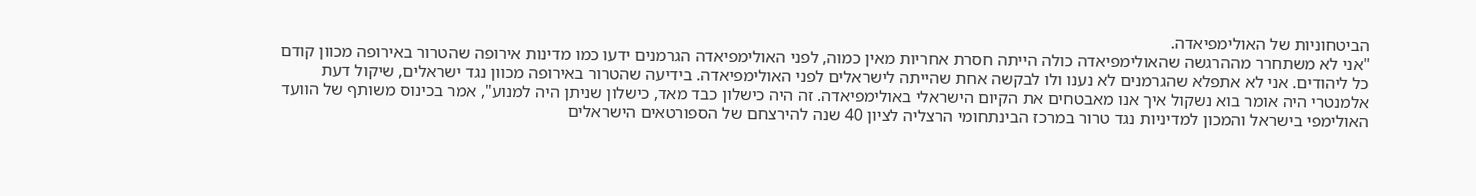הביטחוניות של האולימפיאדה.
"אני לא משתחרר מההרגשה שהאולימפיאדה כולה הייתה חסרת אחריות מאין כמוה, לפני האולימפיאדה הגרמנים ידעו כמו מדינות אירופה שהטרור באירופה מכוון קודם כל ליהודים. אני לא אתפלא שהגרמנים לא נענו ולו לבקשה אחת שהייתה לישראלים לפני האולימפיאדה. בידיעה שהטרור באירופה מכוון נגד ישראלים, שיקול דעת אלמנטרי היה אומר בוא נשקול איך אנו מאבטחים את הקיום הישראלי באולימפיאדה. זה היה כישלון כבד מאד, כישלון שניתן היה למנוע", אמר בכינוס משותף של הוועד האולימפי בישראל והמכון למדיניות נגד טרור במרכז הבינתחומי הרצליה לציון 40 שנה להירצחם של הספורטאים הישראלים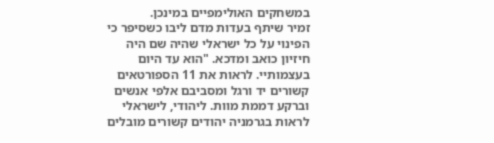במשחקים האולימפיים במינכן.
זמיר שיתף בעדות מדם ליבו כשסיפר כי הפינוי על כל ישראלי שהיה שם היה חיזיון כואב ומדכא. "הוא עד היום בעצמותיי. לראות את 11 הספורטאים קשורים יד ורגל ומסביבם אלפי אנשים וברקע דממת מוות. ליהודי, לישראלי לראות בגרמניה יהודים קשורים מובלים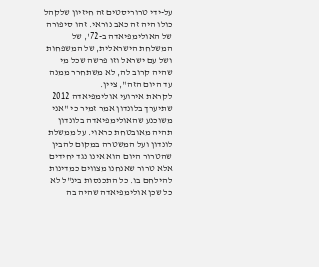על-ידי טרוריסטים זה חיזיון שלקהל כולו היה זה כאב נוראי. זהו סיפורה של האולימפיאדה ב-72', של המשלחת הישראלית, של המשפחות ושל עם ישראל וזו פרשה שכל מי שהיה קרוב לה, לא משתחרר ממנה עד היום הזה", ציין.
לקראת אירועי אולימפיאדה 2012 שתיערך בלונדון אמר זמיר כי "אני משוכנע שהאולימפיאדה בלונדון תהיה מאובטחת כראוי. על ממשלת לונדון ועל המשטרה במקום להבין שהטרור היום הוא אינו נגד יחידים אלא טרור שאנחנו מצווים כמדינות להילחם בו. כל התכנסות בינ"ל לא כל שכן אולימפיאדה שהיה בה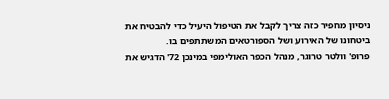ניסיון מחפיר כזה צריך לקבל את הטיפול היעיל כדי להבטיח את ביטחונו של האירוע ושל הספורטאים המשתתפים בו.
פרופ' וולטר טרוגר, מנהל הכפר האולימפי במינכן 72' הדגיש את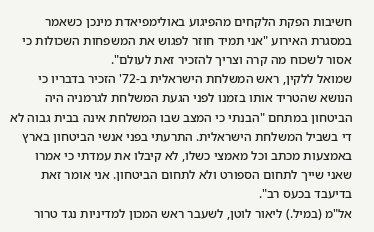חשיבות הפקת הלקחים מהפיגוע באולימפיאדת מינכן כשאמר במסגרת האירוע "אני תמיד חוזר לפגוש את המשפחות השכולות כי אסור לשכוח מה קרה וצריך להזכיר זאת לעולם".
שמואל ללקין, ראש המשלחת הישראלית ב-72' הזכיר בדבריו כי הנושא שהטריד אותו בזמנו לפני הגעת המשלחת לגרמניה היה הביטחון במתחם "הבנתי כי המצב שבו המשלחת אינה בבית גבוה לא די בשביל המשלחת הישראלית. התרעתי בפני אנשי הביטחון בארץ באמצעות מכתב וכל מאמצי כשלו, לא קיבלו את עמדתי כי אמרו שאני שייך לתחום הספורט ולא לתחום הביטחון. אני אומר זאת בדיעבד בכעס רב".
אל"מ (במיל.) ליאור לוטן, לשעבר ראש המכון למדיניות נגד טרור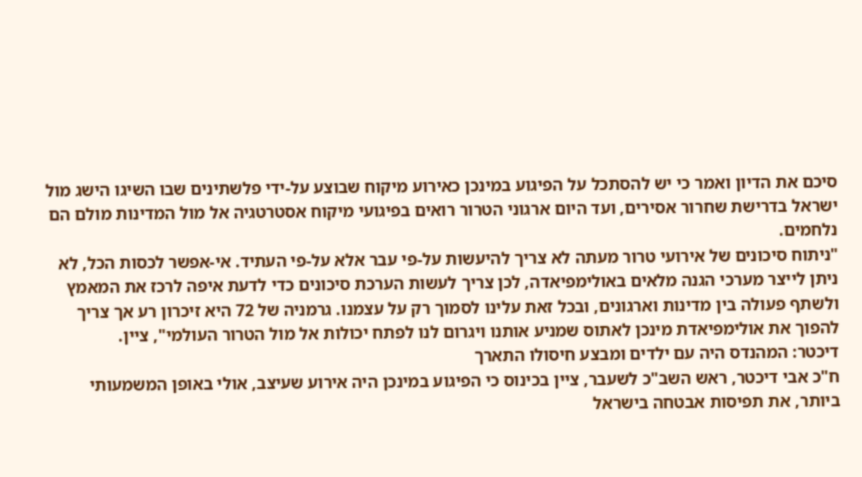סיכם את הדיון ואמר כי יש להסתכל על הפיגוע במינכן כאירוע מיקוח שבוצע על-ידי פלשתינים שבו השיגו הישג מול ישראל בדרישת שחרור אסירים, ועד היום ארגוני הטרור רואים בפיגועי מיקוח אסטרטגיה אל מול המדינות מולם הם נלחמים.
"ניתוח סיכונים של אירועי טרור מעתה לא צריך להיעשות על-פי עבר אלא על-פי העתיד. אי-אפשר לכסות הכל, לא ניתן לייצר מערכי הגנה מלאים באולימפיאדה, לכן צריך לעשות הערכת סיכונים כדי לדעת איפה לרכז את המאמץ ולשתף פעולה בין מדינות וארגונים, ובכל זאת עלינו לסמוך רק על עצמנו. גרמניה של 72 היא זיכרון רע אך צריך להפוך את אולימפיאדת מינכן לאתוס שמניע אותנו ויגרום לנו לפתח יכולות אל מול הטרור העולמי", ציין.
דיכטר: המהנדס היה עם ילדים ומבצע חיסולו התארך
ח"כ אבי דיכטר, ראש השב"כ לשעבר, ציין בכינוס כי הפיגוע במינכן היה אירוע שעיצב, אולי באופן המשמעותי ביותר, את תפיסות אבטחה בישראל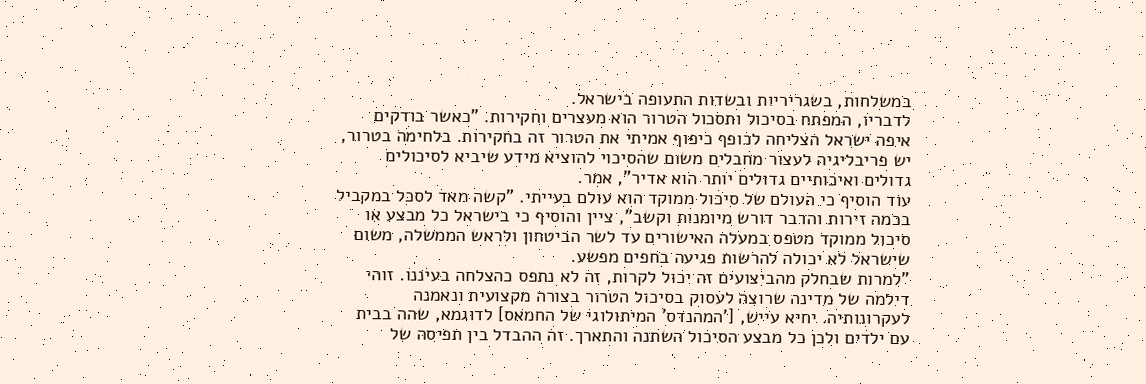במשלחות, בשגריריות ובשדות התעופה בישראל.
לדבריו, המפתח בסיכול ותסכול הטרור הוא מעצרים וחקירות. "כאשר בודקים איפה ישראל הצליחה לכופף כיפוף אמיתי את הטרור זה בחקירות. בלחימה בטרור, יש פריבליגיה לעצור מחבלים משום שהסיכוי להוציא מידע שיביא לסיכולים גדולים ואיכותיים גדולים יותר הוא אדיר", אמר.
עוד הוסיף כי העולם של סיכול ממוקד הוא עולם בעייתי. "קשה מאד לסכל במקביל בכמה זירות והדבר דורש מיומנות וקשב", ציין והוסיף כי בישראל כל מבצע או סיכול ממוקד מטפס במעלה האישורים עד לשר הביטחון ולראש הממשלה, משום שישראל לא יכולה להרשות פגיעה בחפים מפשע.
"למרות שבחלק מהביצועים זה יכול לקרות, זה לא נתפס כהצלחה בעיננו. זוהי דילמה של מדינה שרוצה לעסוק בסיכול הטרור בצורה מקצועית ונאמנה לעקרונותיה. יחיא עייש, ['המהנדס' המיתולוגי של החמאס] לדוגמא, שהה בבית עם ילדים ולכן כל מבצע הסיכול השתנה והתארך. זה ההבדל בין תפיסה של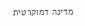מדינה דמוקרטית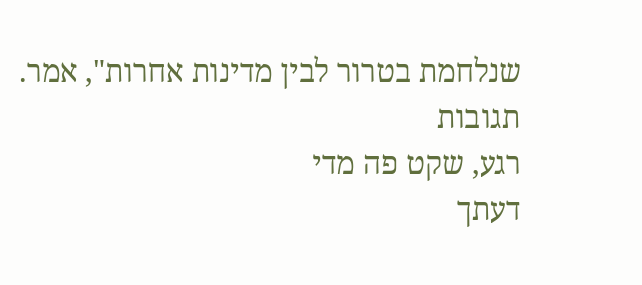שנלחמת בטרור לבין מדינות אחרות", אמר.
תגובות
רגע, שקט פה מדי
דעתך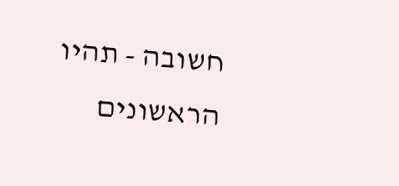חשובה - תהיו הראשונים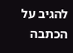להגיב על הכתבה